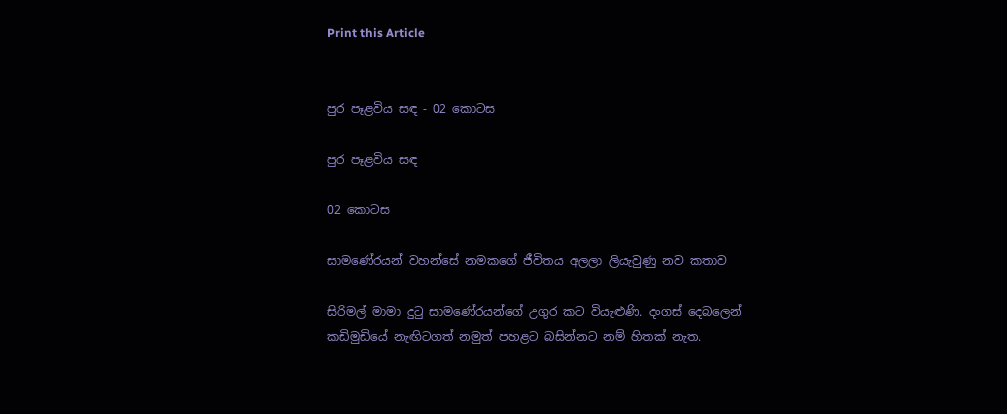Print this Article


පුර පෑළවිය සඳ - 02 කොටස

පුර පෑළවිය සඳ

02 කොටස

සාමණේරයන් වහන්සේ නමකගේ ජීවිතය අලලා ලියැවුණු නව කතාව

සිරිමල් මාමා දුටු සාමණේරයන්ගේ උගුර කට වියැළුණි. දංගස් දෙබලෙන් කඩිමුඩියේ නැඟිටගත් නමුත් පහළට බසින්නට නම් හිතක් නැත.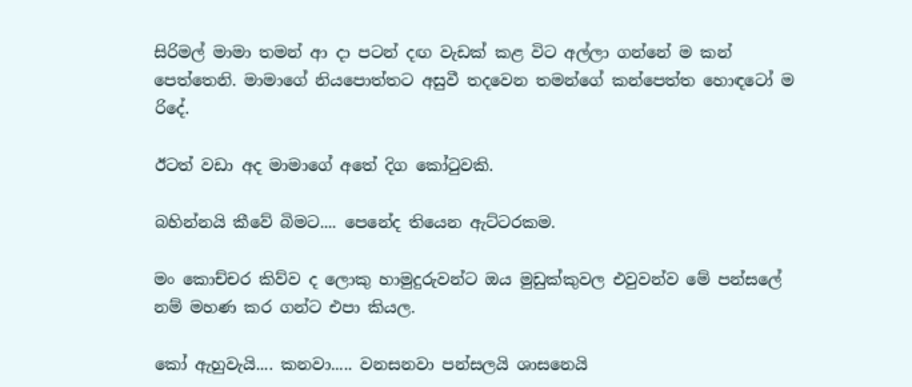සිරිමල් මාමා තමන් ආ දා පටන් දඟ වැඩක් කළ විට අල්ලා ගන්නේ ම කන් පෙත්තෙනි. මාමාගේ නියපොත්තට අසුවී තදවෙන තමන්ගේ කන්පෙත්ත හොඳටෝ ම රිදේ.

ඊටත් වඩා අද මාමාගේ අතේ දිග කෝටුවකි.

බහින්නයි කීවේ බිමට.... පෙනේද තියෙන ඇට්ටරකම.

මං කොච්චර කිව්ව ද ලොකු හාමුදුරුවන්ට ඔය මුඩුක්කුවල එවුවන්ව මේ පන්සලේ නම් මහණ කර ගන්ට එපා කියල.

කෝ ඇහුවැයි.... කනවා..... වනසනවා පන්සලයි ශාසනෙයි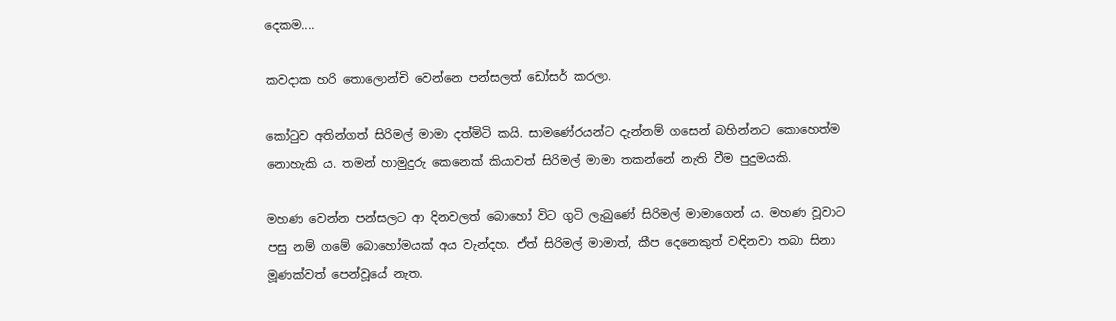දෙකම....

කවදාක හරි තොලොන්චි වෙන්නෙ පන්සලත් ඩෝසර් කරලා.

කෝටුව අතින්ගත් සිරිමල් මාමා දත්මිටි කයි. සාමණේරයන්ට දැන්නම් ගසෙන් බහින්නට කොහෙත්ම නොහැකි ය. තමන් හාමුදුරු කෙනෙක් කියාවත් සිරිමල් මාමා තකන්නේ නැති වීම පුදුමයකි.

මහණ වෙන්න පන්සලට ආ දිනවලත් බොහෝ විට ගුටි ලැබුණේ සිරිමල් මාමාගෙන් ය. මහණ වූවාට පසු නම් ගමේ බොහෝමයක් අය වැන්දහ. ඒත් සිරිමල් මාමාත්, කීප දෙනෙකුත් වඳිනවා තබා සිනා මූණක්වත් පෙන්වූයේ නැත.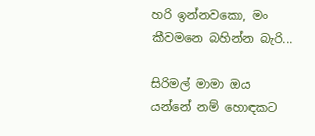හරි ඉන්නවකො, මං කීවමනෙ බහින්න බැරි...

සිරිමල් මාමා ඔය යන්නේ නම් හොඳකට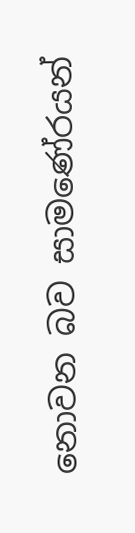නොවන බව සාමණේරයන්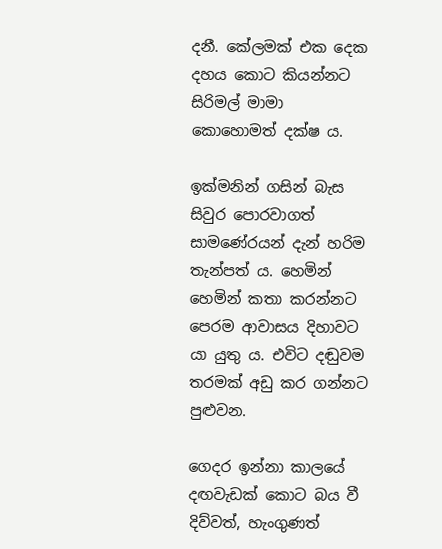දනී. කේලමක් එක දෙක දහය කොට කියන්නට සිරිමල් මාමා කොහොමත් දක්ෂ ය.

ඉක්මනින් ගසින් බැස සිවුර පොරවාගත් සාමණේරයන් දැන් හරිම තැන්පත් ය. හෙමින් හෙමින් කතා කරන්නට පෙරම ආවාසය දිහාවට යා යුතු ය. එවිට දඬුවම තරමක් අඩු කර ගන්නට පුළුවන.

ගෙදර ඉන්නා කාලයේ දඟවැඩක් කොට බය වී දිව්වත්, හැංගුණත්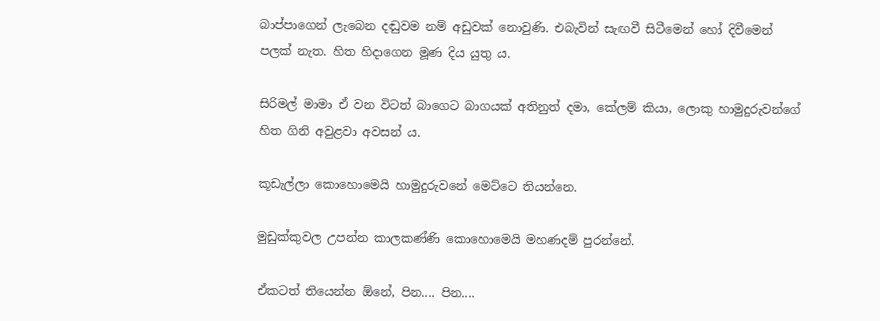බාප්පාගෙන් ලැබෙන දඬුවම නම් අඩුවක් නොවුණි. එබැවින් සැඟවී සිටීමෙන් හෝ දිවීමෙන් පලක් නැත. හිත හිදාගෙන මූණ දිය යුතු ය.

සිරිමල් මාමා ඒ වන විටත් බාගෙට බාගයක් අතිනුත් දමා, කේලම් කියා, ලොකු හාමුදුරුවන්ගේ හිත ගිනි අවුළවා අවසන් ය.

කූඩැල්ලා කොහොමෙයි හාමුදුරුවනේ මෙට්ටෙ තියන්නෙ.

මුඩුක්කුවල උපන්න කාලකණ්ණි කොහොමෙයි මහණදම් පුරන්නේ.

ඒකටත් තියෙන්න ඕනේ, පින.... පින....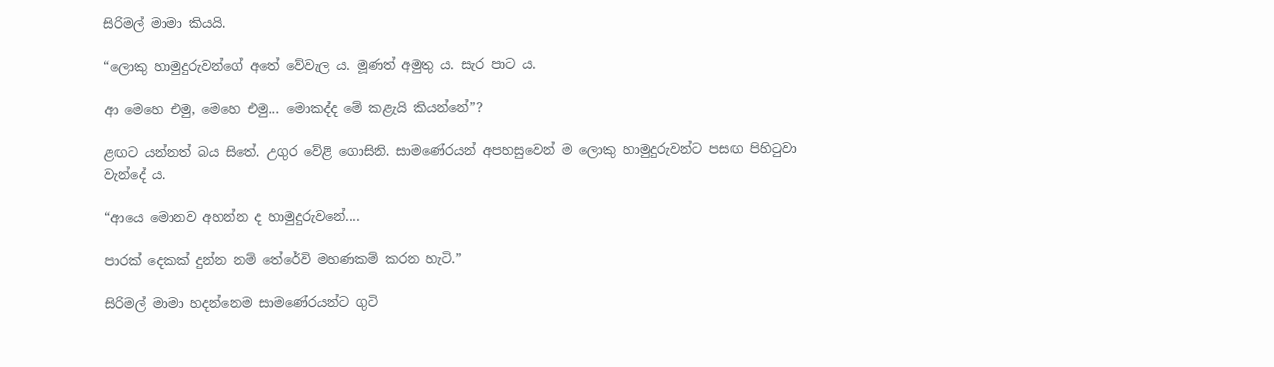සිරිමල් මාමා කියයි.

“ලොකු හාමුදුරුවන්ගේ අතේ වේවැල ය. මූණත් අමුතු ය. සැර පාට ය.

ආ මෙහෙ එමු, මෙහෙ එමු... මොකද්ද මේ කළැයි කියන්නේ”?

ළඟට යන්නත් බය සිතේ. උගුර වේළි ගොසිනි. සාමණේරයන් අපහසුවෙන් ම ලොකු හාමුදුරුවන්ට පසඟ පිහිටුවා වැන්දේ ය.

“ආයෙ මොනව අහන්න ද හාමුදුරුවනේ....

පාරක් දෙකක් දුන්න නම් තේරේවි මහණකම් කරන හැටි.”

සිරිමල් මාමා හදන්නෙම සාමණේරයන්ට ගුටි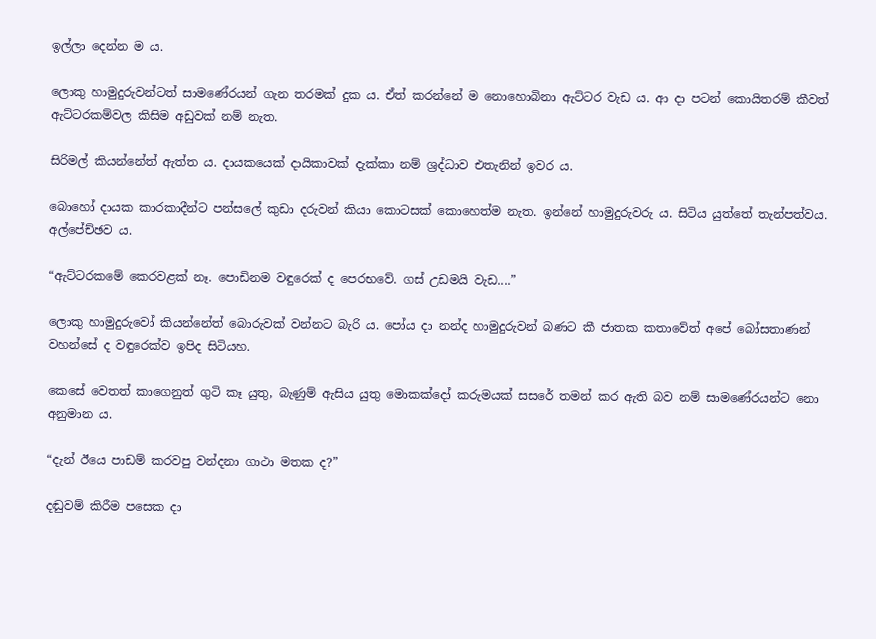ඉල්ලා දෙන්න ම ය.

ලොකු හාමුදුරුවන්ටත් සාමණේරයන් ගැන තරමක් දුක ය. ඒත් කරන්නේ ම නොහොබිනා ඇට්ටර වැඩ ය. ආ දා පටන් කොයිතරම් කීවත් ඇට්ටරකම්වල කිසිම අඩුවක් නම් නැත.

සිරිමල් කියන්නේත් ඇත්ත ය. දායකයෙක් දායිකාවක් දැක්කා නම් ශ්‍රද්ධාව එතැනින් ඉවර ය.

බොහෝ දායක කාරකාදීන්ට පන්සලේ කුඩා දරුවන් කියා කොටසක් කොහෙත්ම නැත. ඉන්නේ හාමුදුරුවරු ය. සිටිය යුත්තේ තැන්පත්වය. අල්පේච්ඡව ය.

“ඇට්ටරකමේ කෙරවළක් නෑ. පොඩිනම වඳුරෙක් ද පෙරභවේ. ගස් උඩමයි වැඩ....”

ලොකු හාමුදුරුවෝ කියන්නේත් බොරුවක් වන්නට බැරි ය. පෝය දා නන්ද හාමුදුරුවන් බණට කී ජාතක කතාවේත් අපේ බෝසතාණන් වහන්සේ ද වඳුරෙක්ව ඉපිද සිටියහ.

කෙසේ වෙතත් කාගෙනුත් ගුටි කෑ යුතු, බැණුම් ඇසිය යුතු මොකක්දෝ කරුමයක් සසරේ තමන් කර ඇති බව නම් සාමණේරයන්ට නො අනුමාන ය.

“දැන් ඊයෙ පාඩම් කරවපු වන්දනා ගාථා මතක ද?”

දඬුවම් කිරීම පසෙක දා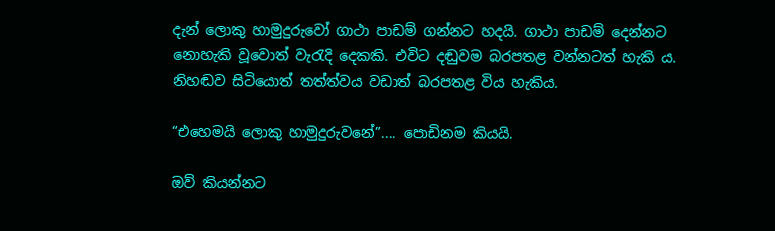දැන් ලොකු හාමුදුරුවෝ ගාථා පාඩම් ගන්නට හදයි. ගාථා පාඩම් දෙන්නට නොහැකි වූවොත් වැරැදි දෙකකි. එවිට දඬුවම බරපතළ වන්නටත් හැකි ය. නිහඬව සිටියොත් තත්ත්වය වඩාත් බරපතළ විය හැකිය.

“එහෙමයි ලොකු හාමුදුරුවනේ”.... පොඩිනම කියයි.

ඔව් කියන්නට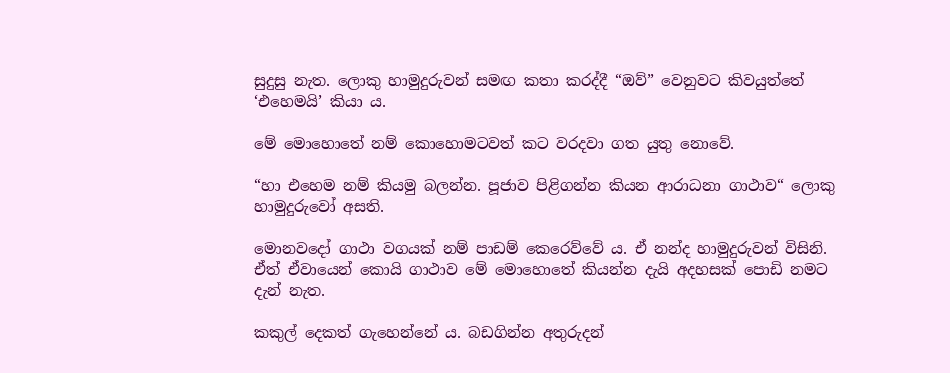සුදුසු නැත. ලොකු හාමුදුරුවන් සමඟ කතා කරද්දී “ඔව්” වෙනුවට කිවයුත්තේ ‘එහෙමයි’ කියා ය.

මේ මොහොතේ නම් කොහොමටවත් කට වරදවා ගත යුතු නොවේ.

“හා එහෙම නම් කියමු බලන්න. පූජාව පිළිගන්න කියන ආරාධනා ගාථාව“ ලොකු හාමුදුරුවෝ අසති.

මොනවදෝ ගාථා වගයක් නම් පාඩම් කෙරෙව්වේ ය. ඒ නන්ද හාමුදුරුවන් විසිනි. ඒත් ඒවායෙන් කොයි ගාථාව මේ මොහොතේ කියන්න දැයි අදහසක් පොඩි නමට දැන් නැත.

කකුල් දෙකත් ගැහෙන්නේ ය. බඩගින්න අතුරුදන්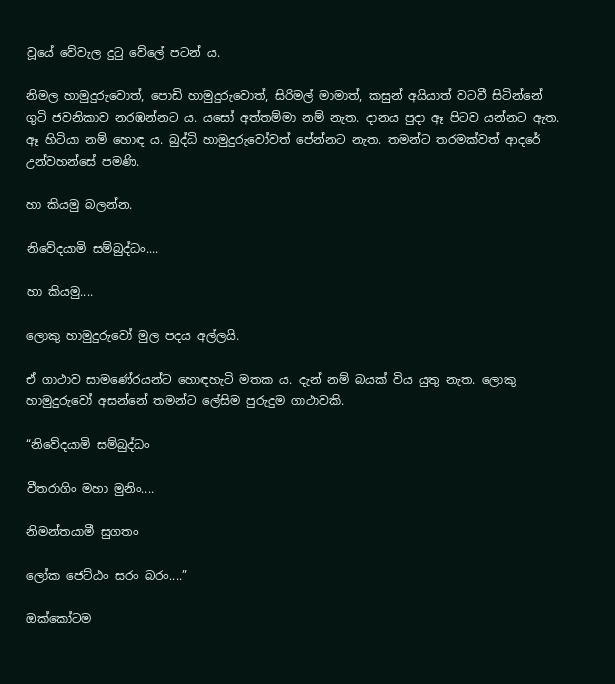වූයේ වේවැල දුටු වේලේ පටන් ය.

නිමල හාමුදුරුවොත්, පොඩි හාමුදුරුවොත්, සිරිමල් මාමාත්, කසුන් අයියාත් වටවී සිටින්නේ ගුටි ජවනිකාව නරඹන්නට ය. යසෝ අත්තම්මා නම් නැත. දානය පුදා ඈ පිටව යන්නට ඇත. ඈ හිටියා නම් හොඳ ය. බුද්ධි හාමුදුරුවෝවත් පේන්නට නැත. තමන්ට තරමක්වත් ආදරේ උන්වහන්සේ පමණි.

හා කියමු බලන්න.

නිවේදයාමි සම්බුද්ධං....

හා කියමු....

ලොකු හාමුදුරුවෝ මුල පදය අල්ලයි.

ඒ ගාථාව සාමණේරයන්ට හොඳහැටි මතක ය. දැන් නම් බයක් විය යුතු නැත. ලොකු හාමුදුරුවෝ අසන්නේ තමන්ට ලේසිම පුරුදුම ගාථාවකි.

“නිවේදයාමි සම්බුද්ධං

වීතරාගිං මහා මුනිං....

නිමන්තයාමී සුගතං

ලෝක ජෙට්ඨං සරං බරං....”

ඔක්කෝටම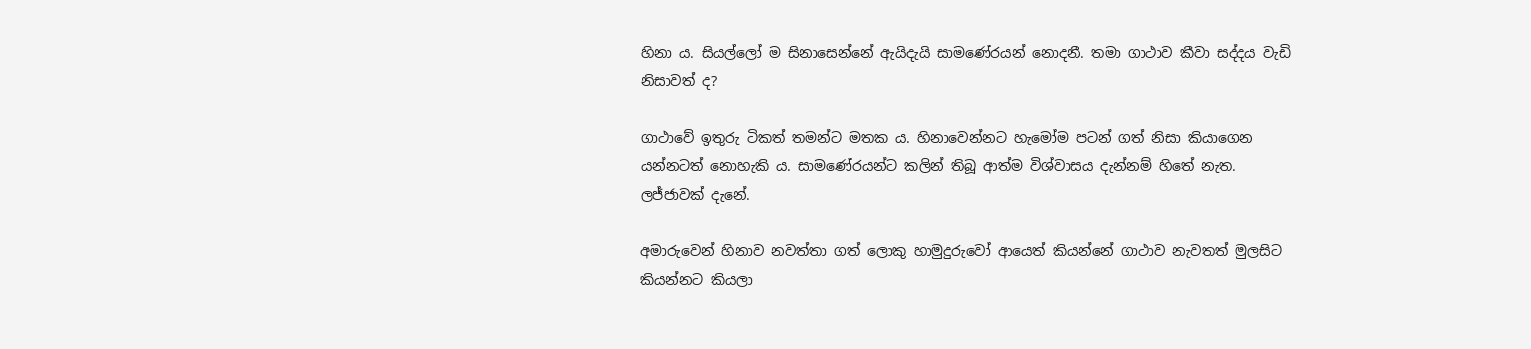හිනා ය. සියල්ලෝ ම සිනාසෙන්නේ ඇයිදැයි සාමණේරයන් නොදනී. තමා ගාථාව කීවා සද්දය වැඩි නිසාවත් ද?

ගාථාවේ ඉතුරු ටිකත් තමන්ට මතක ය. හිනාවෙන්නට හැමෝම පටන් ගත් නිසා කියාගෙන යන්නටත් නොහැකි ය. සාමණේරයන්ට කලින් තිබූ ආත්ම විශ්වාසය දැන්නම් හිතේ නැත. ලජ්ජාවක් දැනේ.

අමාරුවෙන් හිනාව නවත්තා ගත් ලොකු හාමුදුරුවෝ ආයෙත් කියන්නේ ගාථාව නැවතත් මුලසිට කියන්නට කියලා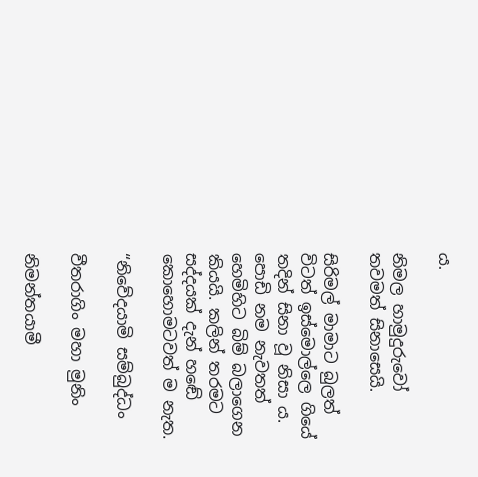ය.

නිමල හාමුදුරුවෝ තවමත් සිනාසෙයි.

සිරිමල් මාමාට බුලත් විටත් ඉස්මොල්ලෙ ගියේ තදින් සිනා වූ නිසා ය. පොඩි නම නැවතත් හෙමිහිට බිම් බලාගෙන කියයි. කලින් තරමට සද්දයක් දැන් හඬේ කොහොමටවත් ම නැත.

“නිවේදයාමි සම්බුද්ධං

වීතරාගිං මහා මුනිං

නිමන්තයාමී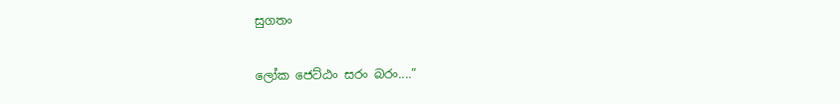සුගතං

ලෝක ජෙට්ඨං සරං බරං....”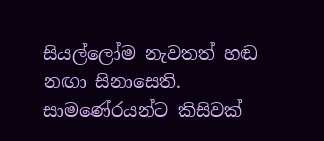සියල්ලෝම නැවතත් හඬ නඟා සිනාසෙති. සාමණේරයන්ට කිසිවක්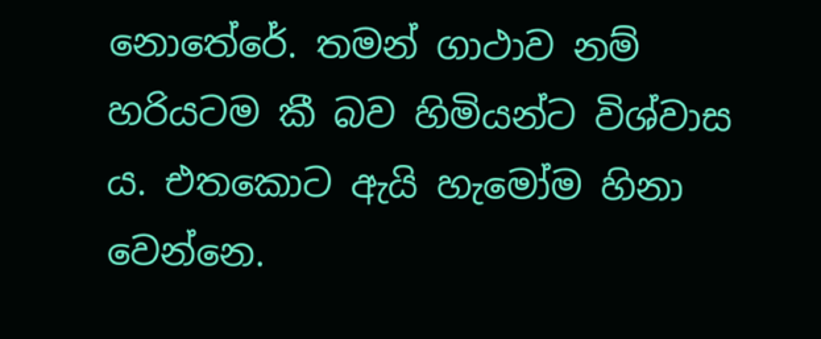නොතේරේ. තමන් ගාථාව නම් හරියටම කී බව හිමියන්ට විශ්වාස ය. එතකොට ඇයි හැමෝම හිනා වෙන්නෙ.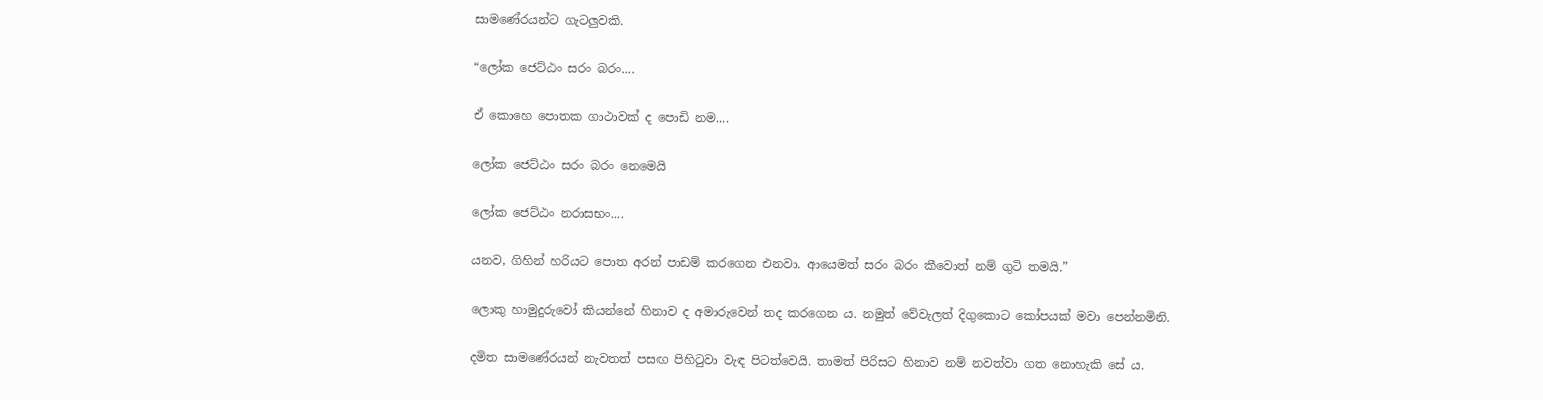සාමණේරයන්ට ගැටලුවකි.

“ලෝක ජෙට්ඨං සරං බරං....

ඒ කොහෙ පොතක ගාථාවක් ද පොඩි නම....

ලෝක ජෙට්ඨං සරං බරං නෙමෙයි

ලෝක ජෙට්ඨං නරාසභං....

යනව, ගිහින් හරියට පොත අරන් පාඩම් කරගෙන එනවා. ආයෙමත් සරං බරං කීවොත් නම් ගුටි තමයි.”

ලොකු හාමුදුරුවෝ කියන්නේ හිනාව ද අමාරුවෙන් තද කරගෙන ය. නමුත් වේවැලත් දිගුකොට කෝපයක් මවා පෙන්නමිනි.

දමිත සාමණේරයන් නැවතත් පසඟ පිහිටුවා වැඳ පිටත්වෙයි. තාමත් පිරිසට හිනාව නම් නවත්වා ගත නොහැකි සේ ය.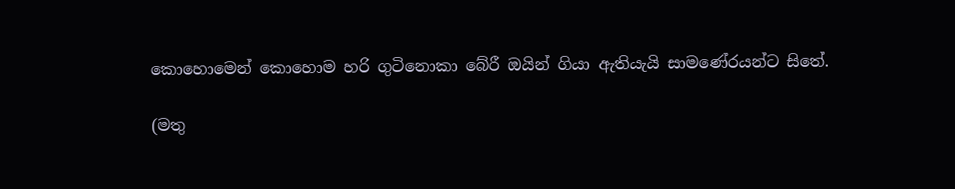කොහොමෙන් කොහොම හරි ගුටිනොකා බේරී ඔයින් ගියා ඇතියැයි සාමණේරයන්ට සිතේ.

(මතු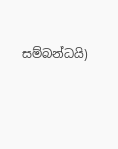සම්බන්ධයි)